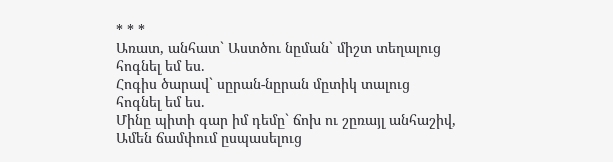* * *
Առատ, անհատ` Աստծու նըման` միշտ տեղալուց
հոգնել եմ ես.
Հոգիս ծարավ` սըրան-նըրան մըտիկ տալուց
հոգնել եմ ես.
Մինը պիտի գար իմ դեմը` ճոխ ու շըռայլ անհաշիվ,
Ամեն ճամփում ըսպասելուց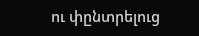ու փընտրելուց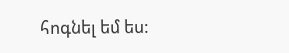հոգնել եմ ես: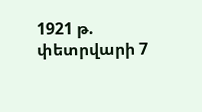1921 թ. փետրվարի 7